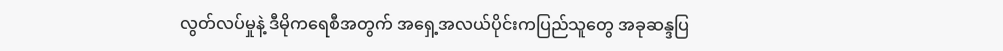လွတ်လပ်မှုနဲ့ ဒီမိုကရေစီအတွက် အရှေ့အလယ်ပိုင်းကပြည်သူတွေ အခုဆန္ဒပြ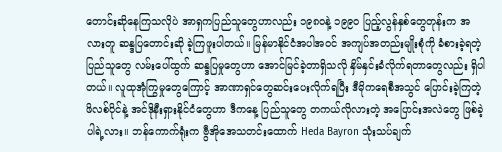တောင်းဆိုနေကြသလိုပဲ အာရှကပြည်သူတွေဟာလည်း ၁၉၈၀နဲ့ ၁၉၉၀ ပြည့်လွန်နှစ်တွေတုန်းက အလားတူ ဆန္ဒပြတောင်းဆို ခဲ့ကြဖူးပါတယ်။ မြန်မာနိုင်ငံအပါအဝင် အကျပ်အတည်းမျိုးစုံကို ခံစားခဲ့ရတဲ့ပြည်သူတွေ လမ်းပေါ်ထွက် ဆန္ဒပြမှုတွေဟာ အောင်မြင်ခဲ့တာရှိသလို နှိမ်နှင်းခံလိုက်ရတာတွေလည်း ရှိပါတယ်။ လူထုအုံကြွမှုတွေကြောင့် အာဏာရှင်တွေဆင်းပေးလိုက်ရပြီး ဒီမိုကရေစီအသွင် ပြောင်းခဲ့ကြတဲ့ ဖိလစ်ပိုင်နဲ့ အင်ဒိုနီးရှားနိုင်ငံတွေဟာ ဒီကနေ့ ပြည်သူတွေ တကယ်လိုလားတဲ့ အပြောင်းအလဲတွေ ဖြစ်ခဲ့ပါရဲ့လား။ ဘန်ကောက်ရုံးက ဗွီအိုအေသတင်းထောက် Heda Bayron သုံးသပ်ချက်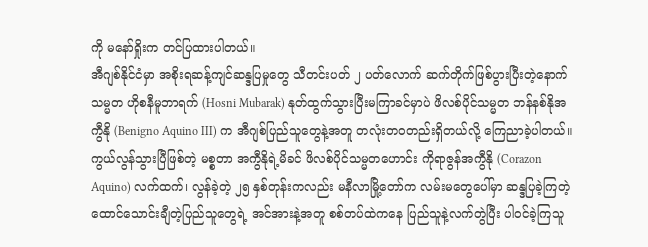ကို မနော်ရှိုးက တင်ပြထားပါတယ်။
အီဂျစ်နိုင်ငံမှာ အစိုးရဆန့်ကျင်ဆန္ဒပြမှုတွေ သီတင်းပတ် ၂ ပတ်လောက် ဆက်တိုက်ဖြစ်ပွားပြီးတဲ့နောက် သမ္မတ ဟိုစနီမူဘာရက် (Hosni Mubarak) နုတ်ထွက်သွားပြီးမကြာခင်မှာပဲ ဖိလစ်ပိုင်သမ္မတ ဘန်နစ်နိုအကွီနို (Benigno Aquino III) က အီဂျစ်ပြည်သူတွေနဲ့အတူ တလုံးတဝတည်းရှိတယ်လို့ ကြေညာခဲ့ပါတယ်။ ကွယ်လွန်သွားပြီဖြစ်တဲ့ မစ္စတာ အကွီနိုရဲ့မိခင် ဖိလစ်ပိုင်သမ္မတဟောင်း ကိုရာဇွန်အကွီနို (Corazon Aquino) လက်ထက်၊ လွန်ခဲ့တဲ့ ၂၅ နှစ်တုန်းကလည်း မနီလာမြို့တော်က လမ်းမတွေပေါ်မှာ ဆန္ဒပြခဲ့ကြတဲ့ ထောင်သောင်းချီတဲ့ပြည်သူတွေရဲ့ အင်အားနဲ့အတူ စစ်တပ်ထဲကနေ ပြည်သူနဲ့လက်တွဲပြီး ပါဝင်ခဲ့ကြသူ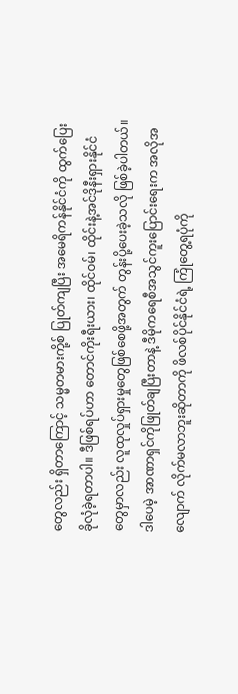တွေလည်း ရှိတာကြောင့် သမ္မတမားကို့စ် ပြုတ်ကျပြီး အမေရိကန်နိုင်ငံကို ထွက်ပြေးခိုလုံခဲ့ရတာပါ။ ဒီဖြစ်ရပ်ဟာ တောင်ကိုးရီးယား၊ ထိုင်ဝမ်၊ ထိုင်းနဲ့အင်ဒိုနီးရှားနိုင်ငံတွေမှာလည်း လူထုလှုပ်ရှားမှုတွေဖြစ်စေဖို့အတွက် တွန်းပို့ပေးခဲ့သလို ဖြစ်ခဲ့ပါတယ်။
ဒါပေမဲ့ အာဏာရှင်ကိုဖြုတ်ချပြီးတာနဲ့ ဒီမိုကရေစီအသွင်ကူးပြောင်းရေးက အလိုအလျောက် လိုက်မလာဘူးဆိုတာကို ဖိလစ်ပိုင်နိုင်ငံရဲ့ ကြုံတွေ့ရပုံကို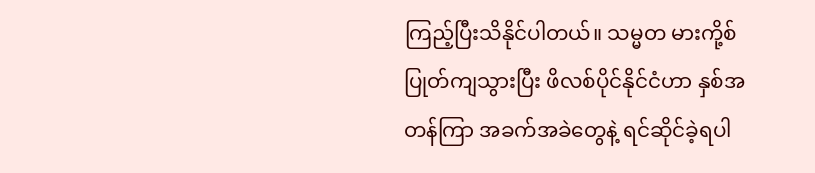ကြည့်ပြီးသိနိုင်ပါတယ်။ သမ္မတ မားကို့စ် ပြုတ်ကျသွားပြီး ဖိလစ်ပိုင်နိုင်ငံဟာ နှစ်အတန်ကြာ အခက်အခဲတွေနဲ့ ရင်ဆိုင်ခဲ့ရပါ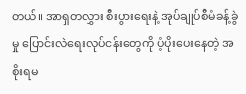တယ်။ အာရှတလွှား စီးပွားရေးနဲ့ အုပ်ချုပ်စီမံခန့်ခွဲမှု ပြောင်းလဲရေးလုပ်ငန်းတွေကို ပံ့ပိုးပေးနေတဲ့ အစိုးရမ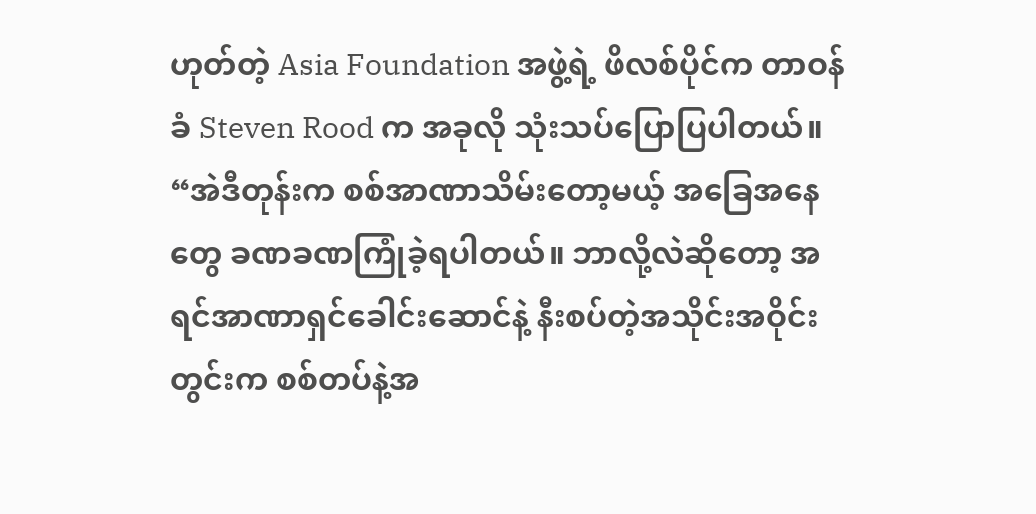ဟုတ်တဲ့ Asia Foundation အဖွဲ့ရဲ့ ဖိလစ်ပိုင်က တာဝန်ခံ Steven Rood က အခုလို သုံးသပ်ပြောပြပါတယ်။
“အဲဒီတုန်းက စစ်အာဏာသိမ်းတော့မယ့် အခြေအနေတွေ ခဏခဏကြုံခဲ့ရပါတယ်။ ဘာလို့လဲဆိုတော့ အရင်အာဏာရှင်ခေါင်းဆောင်နဲ့ နီးစပ်တဲ့အသိုင်းအဝိုင်းတွင်းက စစ်တပ်နဲ့အ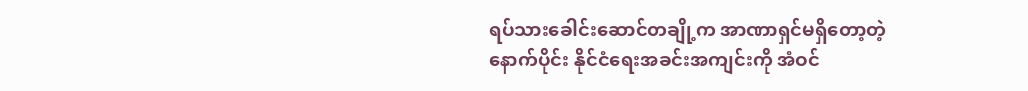ရပ်သားခေါင်းဆောင်တချို့က အာဏာရှင်မရှိတော့တဲ့နောက်ပိုင်း နိုင်ငံရေးအခင်းအကျင်းကို အံဝင်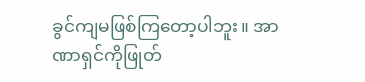ခွင်ကျမဖြစ်ကြတော့ပါဘူး။ အာဏာရှင်ကိုဖြုတ်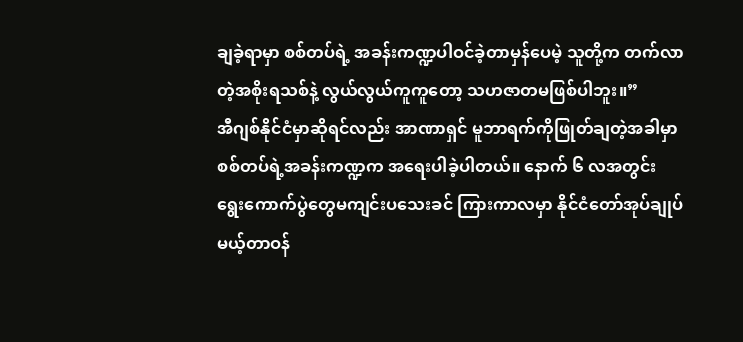ချခဲ့ရာမှာ စစ်တပ်ရဲ့ အခန်းကဏ္ဍပါဝင်ခဲ့တာမှန်ပေမဲ့ သူတို့က တက်လာတဲ့အစိုးရသစ်နဲ့ လွယ်လွယ်ကူကူတော့ သဟဇာတမဖြစ်ပါဘူး။”
အီဂျစ်နိုင်ငံမှာဆိုရင်လည်း အာဏာရှင် မူဘာရက်ကိုဖြုတ်ချတဲ့အခါမှာ စစ်တပ်ရဲ့အခန်းကဏ္ဍက အရေးပါခဲ့ပါတယ်။ နောက် ၆ လအတွင်း ရွေးကောက်ပွဲတွေမကျင်းပသေးခင် ကြားကာလမှာ နိုင်ငံတော်အုပ်ချုပ်မယ့်တာဝန်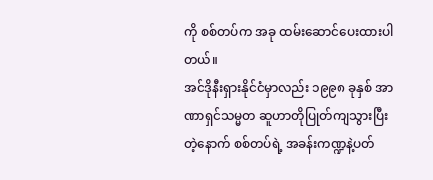ကို စစ်တပ်က အခု ထမ်းဆောင်ပေးထားပါတယ်။
အင်ဒိုနီးရှားနိုင်ငံမှာလည်း ၁၉၉၈ ခုနှစ် အာဏာရှင်သမ္မတ ဆူဟာတိုပြုတ်ကျသွားပြီးတဲ့နောက် စစ်တပ်ရဲ့ အခန်းကဏ္ဍနဲ့ပတ်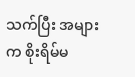သက်ပြီး အများက စိုးရိမ်မ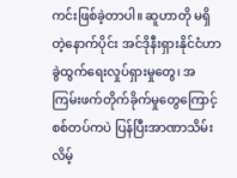ကင်းဖြစ်ခဲ့တာပါ။ ဆူဟာတို မရှိတဲ့နောက်ပိုင်း အင်ဒိုနီးရှားနိုင်ငံဟာ ခွဲထွက်ရေးလှုပ်ရှားမှုတွေ၊ အကြမ်းဖက်တိုက်ခိုက်မှုတွေကြောင့် စစ်တပ်ကပဲ ပြန်ပြီးအာဏာသိမ်းလိမ့်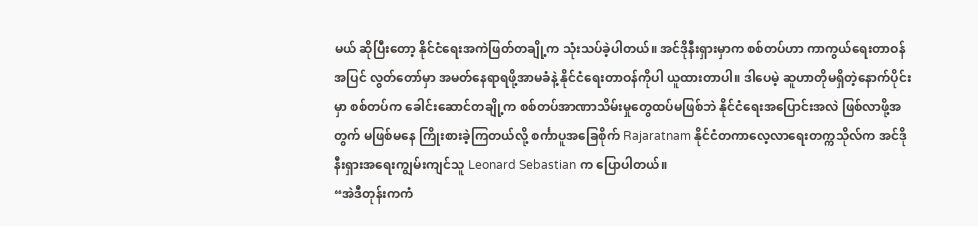မယ် ဆိုပြီးတော့ နိုင်ငံရေးအကဲဖြတ်တချို့က သုံးသပ်ခဲ့ပါတယ်။ အင်ဒိုနီးရှားမှာက စစ်တပ်ဟာ ကာကွယ်ရေးတာဝန်အပြင် လွတ်တော်မှာ အမတ်နေရာရဖို့အာမခံနဲ့ နိုင်ငံရေးတာဝန်ကိုပါ ယူထားတာပါ။ ဒါပေမဲ့ ဆူဟာတိုမရှိတဲ့နောက်ပိုင်းမှာ စစ်တပ်က ခေါင်းဆောင်တချို့က စစ်တပ်အာဏာသိမ်းမှုတွေထပ်မဖြစ်ဘဲ နိုင်ငံရေးအပြောင်းအလဲ ဖြစ်လာဖို့အတွက် မဖြစ်မနေ ကြိုးစားခဲ့ကြတယ်လို့ စင်္ကာပူအခြေစိုက် Rajaratnam နိုင်ငံတကာလေ့လာရေးတက္ကသိုလ်က အင်ဒိုနီးရှားအရေးကျွမ်းကျင်သူ Leonard Sebastian က ပြောပါတယ်။
“အဲဒီတုန်းကကံ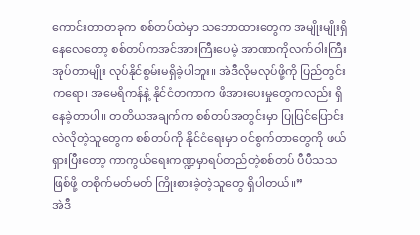ကောင်းတာတခုက စစ်တပ်ထဲမှာ သဘောထားတွေက အမျိုးမျိုးရှိနေလေတော့ စစ်တပ်ကအင်အားကြီးပေမဲ့ အာဏာကိုလက်ဝါးကြီးအုပ်တာမျိုး လုပ်နိုင်စွမ်းမရှိခဲ့ပါဘူး။ အဲဒီလိုမလုပ်ဖို့ကို ပြည်တွင်းကရော၊ အမေရိကန်နဲ့ နိုင်ငံတကာက ဖိအားပေးမှုတွေကလည်း ရှိနေခဲ့တာပါ။ တတိယအချက်က စစ်တပ်အတွင်းမှာ ပြုပြင်ပြောင်းလဲလိုတဲ့သူတွေက စစ်တပ်ကို နိုင်ငံရေးမှာ ဝင်စွက်တာတွေကို ဖယ်ရှားပြီးတော့ ကာကွယ်ရေးကဏ္ဍမှာရပ်တည်တဲ့စစ်တပ် ပီပီသသဖြစ်ဖို့ တစိုက်မတ်မတ် ကြိုးစားခဲ့တဲ့သူတွေ ရှိပါတယ်။”
အဲဒီ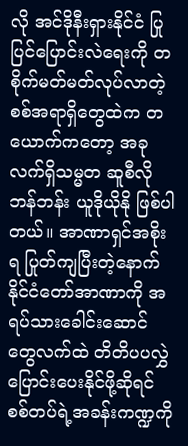လို အင်ဒိုနီးရှားနိုင်ငံ ပြုပြင်ပြောင်းလဲရေးကို တစိုက်မတ်မတ်လုပ်လာတဲ့ စစ်အရာရှိတွေထဲက တယောက်ကတော့ အခုလက်ရှိသမ္မတ ဆူစီလိုဘန်ဘန်း ယူဒိုယိုနို ဖြစ်ပါတယ်။ အာဏာရှင်အစိုးရ ပြုတ်ကျပြီးတဲ့နောက် နိုင်ငံတော်အာဏာကို အရပ်သားခေါင်းဆောင်တွေလက်ထဲ တိတိပပလွှဲပြောင်းပေးနိုင်ဖို့ဆိုရင် စစ်တပ်ရဲ့အခန်းကဏ္ဍကို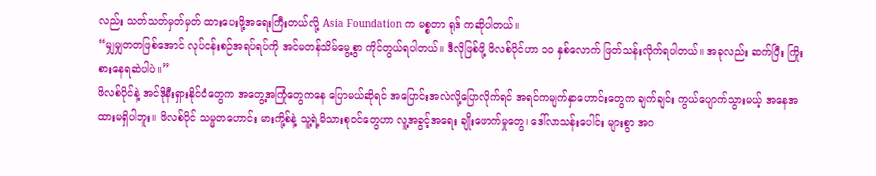လည်း သတ်သတ်မှတ်မှတ် ထားပေးဖို့အရေးကြီးတယ်လို့ Asia Foundation က မစ္စတာ ရုဒ် ကဆိုပါတယ်။
“မျှမျှတတဖြစ်အောင် လုပ်ငန်းစဉ်အရပ်ရပ်ကို အင်မတန်သိမ်မွေ့စွာ ကိုင်တွယ်ရပါတယ်။ ဒီလိုဖြစ်ဖို့ ဖိလစ်ပိုင်ဟာ ၁၀ နှစ်လောက် ဖြတ်သန်းလိုက်ရပါတယ်။ အခုလည်း ဆက်ပြီး ကြိုးစားနေရဆဲပါပဲ။”
ဖိလစ်ပိုင်နဲ့ အင်ဒိုနီးရှားနိုင်ငံတွေက အတွေ့အကြုံတွေကနေ ပြောမယ်ဆိုရင် အပြောင်းအလဲလို့ပြောလိုက်ရင် အရင်ကမျက်နှာဟောင်းတွေက ချက်ချင်း ကွယ်ပျောက်သွားမယ့် အနေအထားမရှိပါဘူး။ ဖိလစ်ပိုင် သမ္မတဟောင်း မားကို့စ်နဲ့ သူ့ရဲ့မိသားစုဝင်တွေဟာ လူ့အခွင့်အရေး ချိုးဖောက်မှုတွေ၊ ဒေါ်လာသန်းပေါင်း များစွာ အဂ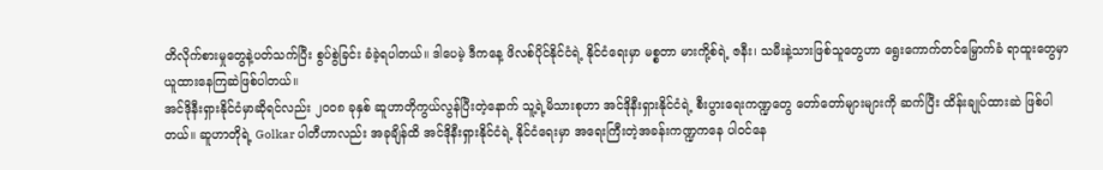တိလိုက်စားမှုတွေနဲ့ပတ်သက်ပြီး စွပ်စွဲခြင်း ခံခဲ့ရပါတယ်။ ဒါပေမဲ့ ဒီကနေ့ ဖိလစ်ပိုင်နိုင်ငံရဲ့ နိုင်ငံရေးမှာ မစ္စတာ မားကို့စ်ရဲ့ ဇနီး၊ သမီးနဲ့သားဖြစ်သူတွေဟာ ရွေးကောက်တင်မြှောက်ခံ ရာထူးတွေမှာ ယူထားနေကြဆဲဖြစ်ပါတယ်။
အင်ဒိုနီးရှားနိုင်ငံမှာဆိုရင်လည်း ၂၀၀၈ ခုနှစ် ဆူဟာတိုကွယ်လွန်ပြီးတဲ့နောက် သူ့ရဲ့မိသားစုဟာ အင်ဒိုနီးရှားနိုင်ငံရဲ့ စီးပွားရေးကဏ္ဍတွေ တော်တော်များများကို ဆက်ပြီး ထိန်းချုပ်ထားဆဲ ဖြစ်ပါတယ်။ ဆူဟာတိုရဲ့ Golkar ပါတီဟာလည်း အခုချိန်ထိ အင်ဒိုနီးရှားနိုင်ငံရဲ့ နိုင်ငံရေးမှာ အရေးကြီးတဲ့အခန်းကဏ္ဍကနေ ပါဝင်နေ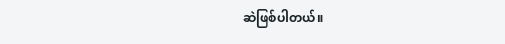ဆဲဖြစ်ပါတယ်။